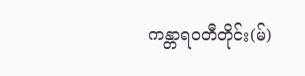ကန္တာရဝတီတိုင်း(မ်)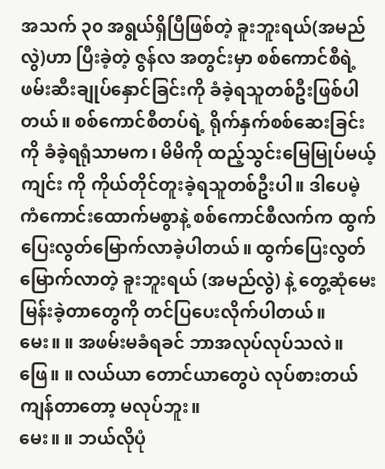အသက် ၃၀ အရွယ်ရှိပြီဖြစ်တဲ့ ခူးဘူးရယ်(အမည်လွဲ)ဟာ ပြီးခဲ့တဲ့ ဇွန်လ အတွင်းမှာ စစ်ကောင်စီရဲ့ ဖမ်းဆီးချုပ်နှောင်ခြင်းကို ခံခဲ့ရသူတစ်ဦးဖြစ်ပါတယ်။ စစ်ကောင်စီတပ်ရဲ့ ရိုက်နှက်စစ်ဆေးခြင်းကို ခံခဲ့ရရုံသာမက၊ မိမိကို ထည့်သွင်းမြေမြုပ်မယ့် ကျင်း ကို ကိုယ်တိုင်တူးခဲ့ရသူတစ်ဦးပါ။ ဒါပေမဲ့ ကံကောင်းထောက်မစွာနဲ့ စစ်ကောင်စီလက်က ထွက်ပြေးလွတ်မြောက်လာခဲ့ပါတယ်။ ထွက်ပြေးလွတ်မြောက်လာတဲ့ ခူးဘူးရယ် (အမည်လွဲ) နဲ့ တွေ့ဆုံမေးမြန်းခဲ့တာတွေကို တင်ပြပေးလိုက်ပါတယ်။
မေး။ ။ အဖမ်းမခံရခင် ဘာအလုပ်လုပ်သလဲ။
ဖြေ။ ။ လယ်ယာ တောင်ယာတွေပဲ လုပ်စားတယ် ကျန်တာတော့ မလုပ်ဘူး။
မေး။ ။ ဘယ်လိုပုံ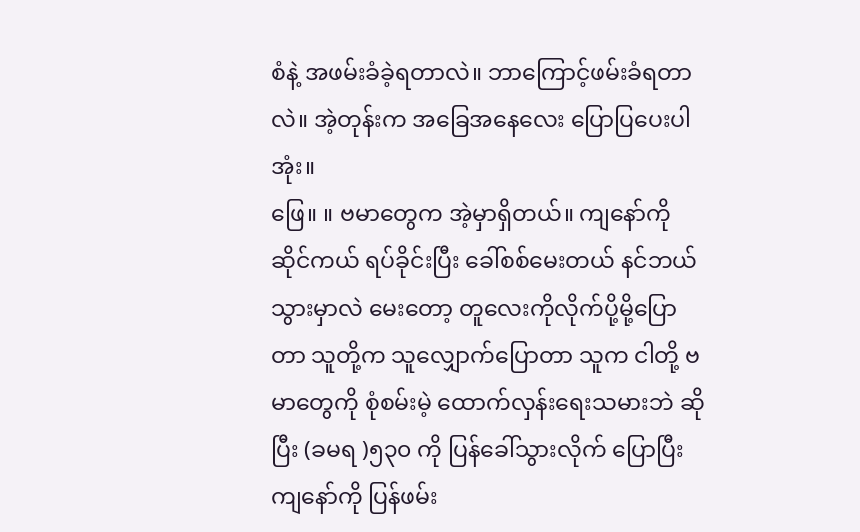စံနဲ့ အဖမ်းခံခဲ့ရတာလဲ။ ဘာကြောင့်ဖမ်းခံရတာလဲ။ အဲ့တုန်းက အခြေအနေလေး ပြောပြပေးပါအုံး။
ဖြေ။ ။ ဗမာတွေက အဲ့မှာရှိတယ်။ ကျနော်ကို ဆိုင်ကယ် ရပ်ခိုင်းပြီး ခေါ်စစ်မေးတယ် နင်ဘယ်သွားမှာလဲ မေးတော့ တူလေးကိုလိုက်ပို့မို့ပြောတာ သူတို့က သူလျှောက်ပြောတာ သူက ငါတို့ ဗမာတွေကို စုံစမ်းမဲ့ ထောက်လှန်းရေးသမားဘဲ ဆိုပြီး (ခမရ )၅၃၀ ကို ပြန်ခေါ်သွားလိုက် ပြောပြီး ကျနော်ကို ပြန်ဖမ်း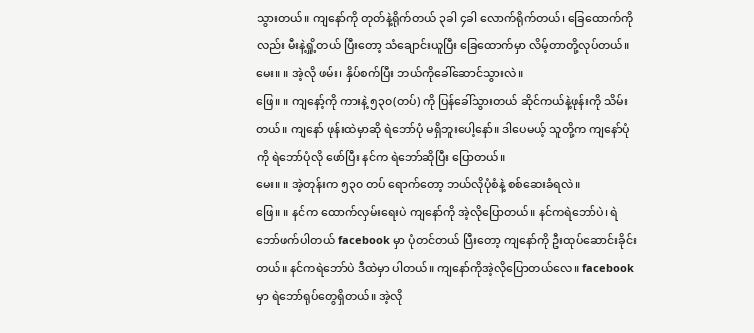သွားတယ်။ ကျနော်ကို တုတ်နဲ့ရိုက်တယ် ၃ခါ ၄ခါ လောက်ရိုက်တယ်၊ ခြေထောက်ကိုလည်း မီးနဲ့ရှို့တယ် ပြီးတော့ သံချောင်းယူပြီး ခြေထောက်မှာ လိမ့်တာတို့လုပ်တယ်။
မေး။ ။ အဲ့လို ဖမ်း၊ နှိပ်စက်ပြီး ဘယ်ကိုခေါ်ဆောင်သွားလဲ။
ဖြေ။ ။ ကျနော့်ကို ကားနဲ့ ၅၃၀(တပ်) ကို ပြန်ခေါ်သွားတယ် ဆိုင်ကယ်နဲ့ဖုန်းကို သိမ်းတယ်။ ကျနော် ဖုန်းထဲမှာဆို ရဲဘော်ပုံ မရှိဘူးပေါ့နော်။ ဒါပေမယ့် သူတို့က ကျနော်ပုံကို ရဲဘော်ပုံလို ဖော်ပြီး နင်က ရဲဘော်ဆိုပြီး ပြောတယ်။
မေး။ ။ အဲ့တုန်းက ၅၃၀ တပ် ရောက်တော့ ဘယ်လိုပုံစံနဲ့ စစ်ဆေးခံရလဲ။
ဖြေ။ ။ နင်က ထောက်လှမ်းရေးပဲ ကျနော်ကို အဲ့လိုပြောတယ်။ နင်ကရဲဘော်ပဲ၊ ရဲဘော်ဖက်ပါတယ် facebook မှာ ပုံတင်တယ် ပြီးတော့ ကျနော်ကို ဦးထုပ်ဆောင်းခိုင်းတယ်။ နင်ကရဲဘော်ပဲ ဒီထဲမှာ ပါတယ်။ ကျနော်ကိုအဲ့လိုပြောတယ်လေ။ facebook မှာ ရဲဘော်ရုပ်တွေရှိတယ်။ အဲ့လို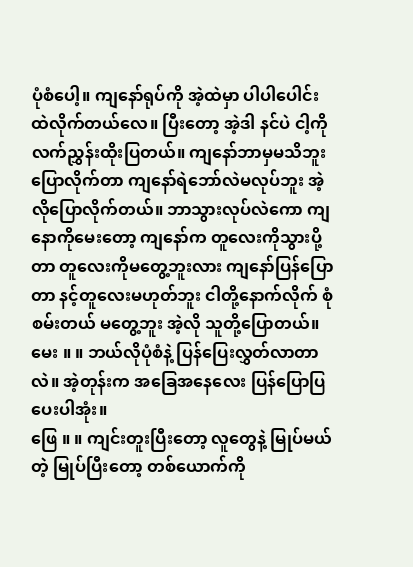ပုံစံပေါ့။ ကျနော်ရုပ်ကို အဲ့ထဲမှာ ပါပါပေါင်းထဲလိုက်တယ်လေ။ ပြီးတော့ အဲ့ဒါ နင်ပဲ ငါ့ကိုလက်ညွှန်းထိုးပြတယ်။ ကျနော်ဘာမှမသိဘူး ပြောလိုက်တာ ကျနော်ရဲဘော်လဲမလုပ်ဘူး အဲ့လိုပြောလိုက်တယ်။ ဘာသွားလုပ်လဲကော ကျနောကိုမေးတော့ ကျနော်က တူလေးကိုသွားပို့တာ တူလေးကိုမတွေ့ဘူးလား ကျနော်ပြန်ပြောတာ နင့်တူလေးမဟုတ်ဘူး ငါတို့နောက်လိုက် စုံစမ်းတယ် မတွေ့ဘူး အဲ့လို သူတို့ပြောတယ်။
မေး ။ ။ ဘယ်လိုပုံစံနဲ့ ပြန်ပြေးလွှတ်လာတာလဲ။ အဲ့တုန်းက အခြေအနေလေး ပြန်ပြောပြပေးပါအုံး။
ဖြေ ။ ။ ကျင်းတူးပြီးတော့ လူတွေနဲ့ မြုပ်မယ်တဲ့ မြုပ်ပြီးတော့ တစ်ယောက်ကို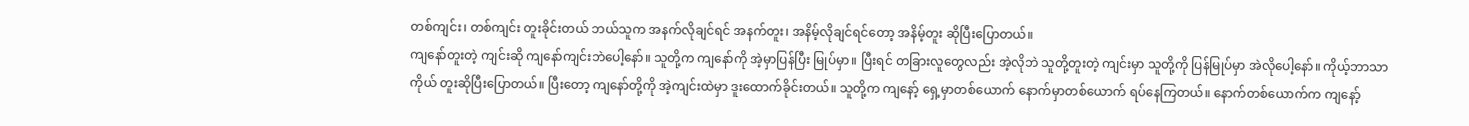တစ်ကျင်း၊ တစ်ကျင်း တူးခိုင်းတယ် ဘယ်သူက အနက်လိုချင်ရင် အနက်တူး၊ အနိမ့်လိုချင်ရင်တော့ အနိမ့်တူး ဆိုပြီးပြောတယ်။
ကျနော်တူးတဲ့ ကျင်းဆို ကျနော်ကျင်းဘဲပေါ့နော်။ သူတို့က ကျနော်ကို အဲ့မှာပြန်ပြီး မြုပ်မှာ။ ပြီးရင် တခြားလူတွေလည်း အဲ့လိုဘဲ သူတို့တူးတဲ့ ကျင်းမှာ သူတို့ကို ပြန်မြုပ်မှာ အဲလိုပေါ့နော်။ ကိုယ့်ဘာသာကိုယ် တူးဆိုပြီးပြောတယ်။ ပြီးတော့ ကျနော်တို့ကို အဲ့ကျင်းထဲမှာ ဒူးထောက်ခိုင်းတယ်။ သူတို့က ကျနော့် ရှေ့မှာတစ်ယောက် နောက်မှာတစ်ယောက် ရပ်နေကြတယ်။ နောက်တစ်ယောက်က ကျနော့်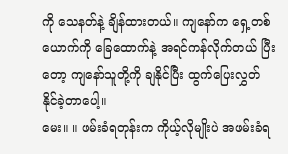ကို သေနတ်နဲ့ ချိန်ထားတယ်။ ကျနော်က ရှေ့တစ်ယောက်ကို ခြေထောက်နဲ့ အရင်ကန်လိုက်တယ် ပြီးတော့ ကျနော်သူတို့ကို ချနိုင်ပြီး ထွက်ပြေးလွှတ် နိုင်ခဲ့တာပေါ့။
မေး။ ။ ဖမ်းခံရတုန်းက ကိုယ့်လိုမျိုးပဲ အဖမ်းခံရ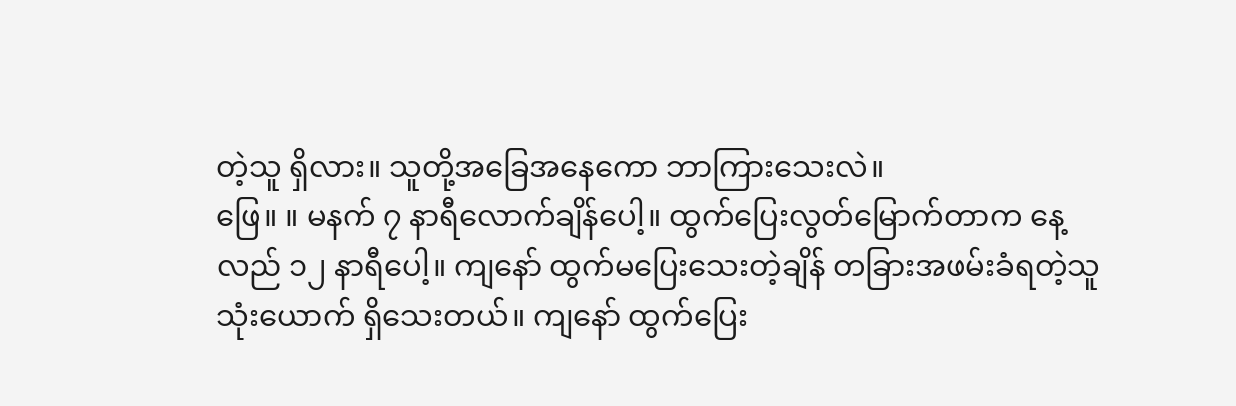တဲ့သူ ရှိလား။ သူတို့အခြေအနေကော ဘာကြားသေးလဲ။
ဖြေ။ ။ မနက် ၇ နာရီလောက်ချိန်ပေါ့။ ထွက်ပြေးလွတ်မြောက်တာက နေ့လည် ၁၂ နာရီပေါ့။ ကျနော် ထွက်မပြေးသေးတဲ့ချိန် တခြားအဖမ်းခံရတဲ့သူ သုံးယောက် ရှိသေးတယ်။ ကျနော် ထွက်ပြေး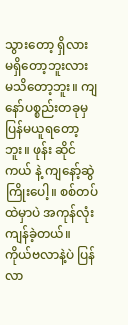သွားတော့ ရှိလား မရှိတော့ဘူးလား မသိတော့ဘူး။ ကျနော်ပစ္စည်းတခုမှ ပြန်မယူရတော့ဘူး။ ဖုန်း ဆိုင်ကယ် နဲ့ ကျနော့်ဆွဲကြိုးပေါ့။ စစ်တပ်ထဲမှာပဲ အကုန်လုံးကျန်ခဲ့တယ်။ ကိုယ်ဗလာနဲ့ပဲ ပြန်လာ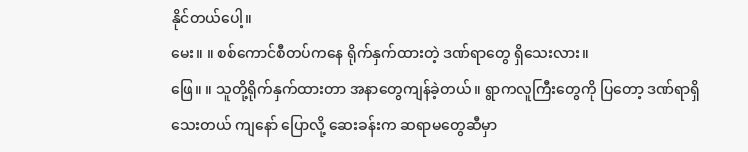နိုင်တယ်ပေါ့။
မေး။ ။ စစ်ကောင်စီတပ်ကနေ ရိုက်နှက်ထားတဲ့ ဒဏ်ရာတွေ ရှိသေးလား။
ဖြေ။ ။ သူတို့ရိုက်နှက်ထားတာ အနာတွေကျန်ခဲ့တယ်။ ရွာကလူကြီးတွေကို ပြတော့ ဒဏ်ရာရှိသေးတယ် ကျနော် ပြောလို့ ဆေးခန်းက ဆရာမတွေဆီမှာ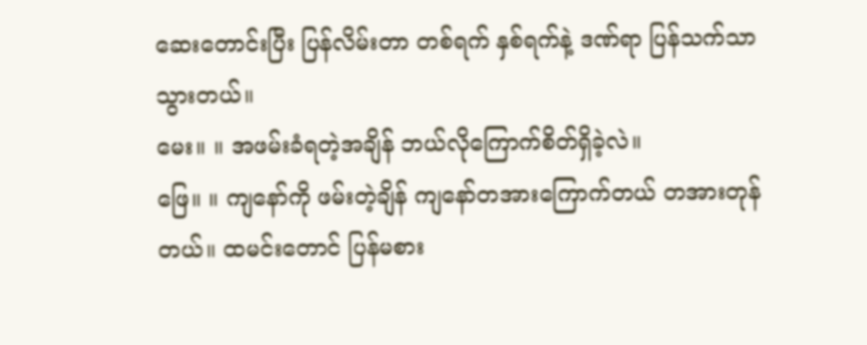ဆေးတောင်းပြီး ပြန်လိမ်းတာ တစ်ရက် နှစ်ရက်နဲ့ ဒဏ်ရာ ပြန်သက်သာ သွားတယ်။
မေး။ ။ အဖမ်းခံရတဲ့အချိန် ဘယ်လိုကြောက်စိတ်ရှိခဲ့လဲ။
ဖြေ။ ။ ကျနော်ကို ဖမ်းတဲ့ချိန် ကျနော်တအားကြောက်တယ် တအားတုန်တယ်။ ထမင်းတောင် ပြန်မစား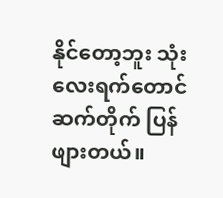နိုင်တော့ဘူး သုံးလေးရက်တောင် ဆက်တိုက် ပြန်ဖျားတယ်။